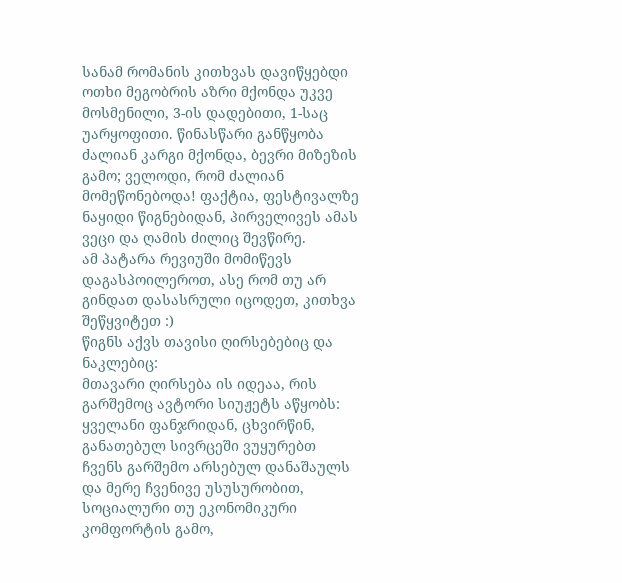სანამ რომანის კითხვას დავიწყებდი ოთხი მეგობრის აზრი მქონდა უკვე მოსმენილი, 3-ის დადებითი, 1-საც უარყოფითი. წინასწარი განწყობა ძალიან კარგი მქონდა, ბევრი მიზეზის გამო; ველოდი, რომ ძალიან მომეწონებოდა! ფაქტია, ფესტივალზე ნაყიდი წიგნებიდან, პირველივეს ამას ვეცი და ღამის ძილიც შევწირე.
ამ პატარა რევიუში მომიწევს დაგასპოილეროთ, ასე რომ თუ არ გინდათ დასასრული იცოდეთ, კითხვა შეწყვიტეთ :)
წიგნს აქვს თავისი ღირსებებიც და ნაკლებიც:
მთავარი ღირსება ის იდეაა, რის გარშემოც ავტორი სიუჟეტს აწყობს: ყველანი ფანჯრიდან, ცხვირწინ, განათებულ სივრცეში ვუყურებთ ჩვენს გარშემო არსებულ დანაშაულს და მერე ჩვენივე უსუსურობით, სოციალური თუ ეკონომიკური კომფორტის გამო,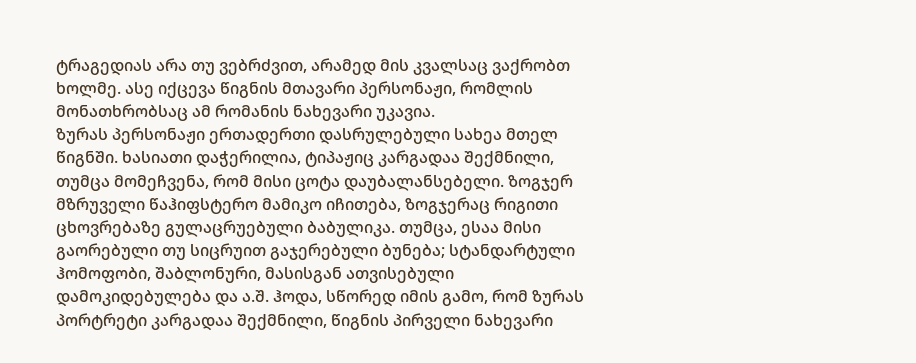ტრაგედიას არა თუ ვებრძვით, არამედ მის კვალსაც ვაქრობთ ხოლმე. ასე იქცევა წიგნის მთავარი პერსონაჟი, რომლის მონათხრობსაც ამ რომანის ნახევარი უკავია.
ზურას პერსონაჟი ერთადერთი დასრულებული სახეა მთელ წიგნში. ხასიათი დაჭერილია, ტიპაჟიც კარგადაა შექმნილი, თუმცა მომეჩვენა, რომ მისი ცოტა დაუბალანსებელი. ზოგჯერ მზრუველი წაჰიფსტერო მამიკო იჩითება, ზოგჯერაც რიგითი ცხოვრებაზე გულაცრუებული ბაბულიკა. თუმცა, ესაა მისი გაორებული თუ სიცრუით გაჯერებული ბუნება; სტანდარტული ჰომოფობი, შაბლონური, მასისგან ათვისებული დამოკიდებულება და ა.შ. ჰოდა, სწორედ იმის გამო, რომ ზურას პორტრეტი კარგადაა შექმნილი, წიგნის პირველი ნახევარი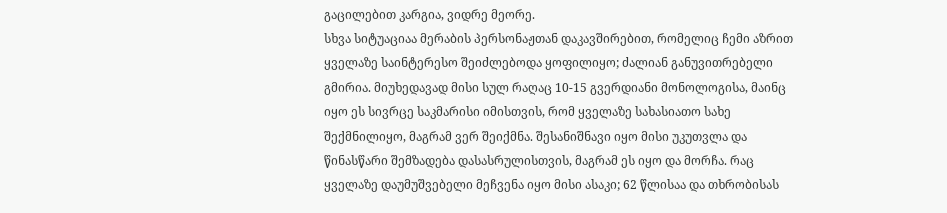გაცილებით კარგია, ვიდრე მეორე.
სხვა სიტუაციაა მერაბის პერსონაჟთან დაკავშირებით, რომელიც ჩემი აზრით ყველაზე საინტერესო შეიძლებოდა ყოფილიყო; ძალიან განუვითრებელი გმირია. მიუხედავად მისი სულ რაღაც 10-15 გვერდიანი მონოლოგისა, მაინც იყო ეს სივრცე საკმარისი იმისთვის, რომ ყველაზე სახასიათო სახე შექმნილიყო, მაგრამ ვერ შეიქმნა. შესანიშნავი იყო მისი უკუთვლა და წინასწარი შემზადება დასასრულისთვის, მაგრამ ეს იყო და მორჩა. რაც ყველაზე დაუმუშვებელი მეჩვენა იყო მისი ასაკი; 62 წლისაა და თხრობისას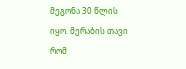მეგონა 30 წლის იყო. მერაბის თავი რომ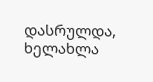დასრულდა, ხელახლა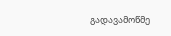გადავამოწმე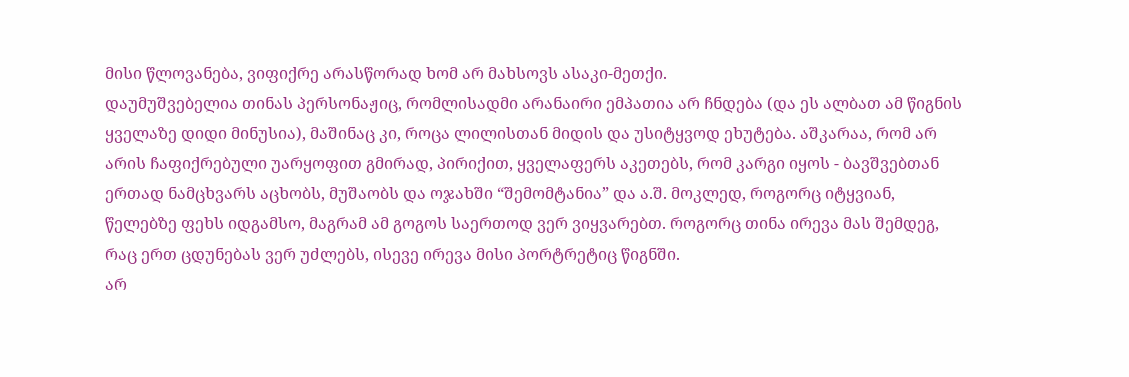მისი წლოვანება, ვიფიქრე არასწორად ხომ არ მახსოვს ასაკი-მეთქი.
დაუმუშვებელია თინას პერსონაჟიც, რომლისადმი არანაირი ემპათია არ ჩნდება (და ეს ალბათ ამ წიგნის ყველაზე დიდი მინუსია), მაშინაც კი, როცა ლილისთან მიდის და უსიტყვოდ ეხუტება. აშკარაა, რომ არ არის ჩაფიქრებული უარყოფით გმირად, პირიქით, ყველაფერს აკეთებს, რომ კარგი იყოს - ბავშვებთან ერთად ნამცხვარს აცხობს, მუშაობს და ოჯახში “შემომტანია” და ა.შ. მოკლედ, როგორც იტყვიან, წელებზე ფეხს იდგამსო, მაგრამ ამ გოგოს საერთოდ ვერ ვიყვარებთ. როგორც თინა ირევა მას შემდეგ, რაც ერთ ცდუნებას ვერ უძლებს, ისევე ირევა მისი პორტრეტიც წიგნში.
არ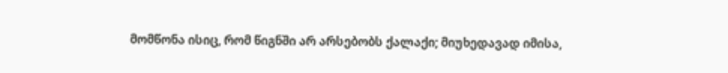მომწონა ისიც, რომ წიგნში არ არსებობს ქალაქი; მიუხედავად იმისა,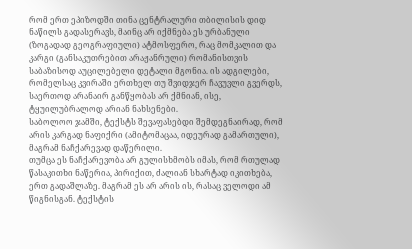რომ ერთ ეპიზოდში თინა ცენტრალური თბილისის დიდ ნაწილს გადასერავს, მაინც არ იქმნება ეს ურბანული (ზოგადად გეოგრაფიული) ატმოსფერო, რაც მომკალით და კარგი (განსაკუთრებით არაჟანრული) რომანისთვის საბაზისოდ აუცილებელი დეტალი მგონია. ის ადგილები, რომელსაც კვირაში ერთხელ თუ შვიდჯერ ჩავუვლი გვერდს, საერთოდ არანაირ განწყობას არ ქმნიან, ისე, ტყუილუბრალოდ არიან ნახსენები.
საბოლოო ჯამში, ტექსტს შევაფასებდი შემდეგნაირად, რომ არის კარგად ნაფიქრი (ამიტომაცაა, იდეურად გამართული), მაგრამ ნაჩქარევად დაწერილი.
თუმცა ეს ნაჩქარევობა არ გულისხმობს იმას, რომ რთულად წასაკითხი ნაწერია, პირიქით, ძალიან სხარტად იკითხება, ერთ გადაშლაზე. მაგრამ ეს არ არის ის, რასაც ველოდი ამ წიგნისგან. ტექსტის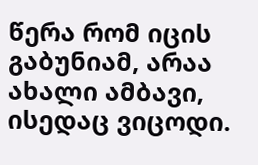წერა რომ იცის გაბუნიამ, არაა ახალი ამბავი, ისედაც ვიცოდი.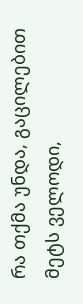რა თქმა უნდა, გაცილებით მეტს ველოდი,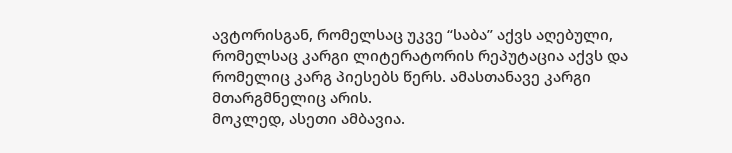ავტორისგან, რომელსაც უკვე “საბა” აქვს აღებული, რომელსაც კარგი ლიტერატორის რეპუტაცია აქვს და რომელიც კარგ პიესებს წერს. ამასთანავე კარგი მთარგმნელიც არის.
მოკლედ, ასეთი ამბავია.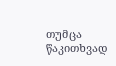თუმცა წაკითხვად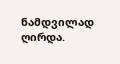ნამდვილად ღირდა.